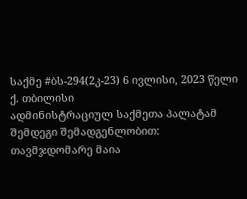საქმე #ბს-294(2კ-23) 6 ივლისი, 2023 წელი
ქ. თბილისი
ადმინისტრაციულ საქმეთა პალატამ
შემდეგი შემადგენლობით:
თავმჯდომარე მაია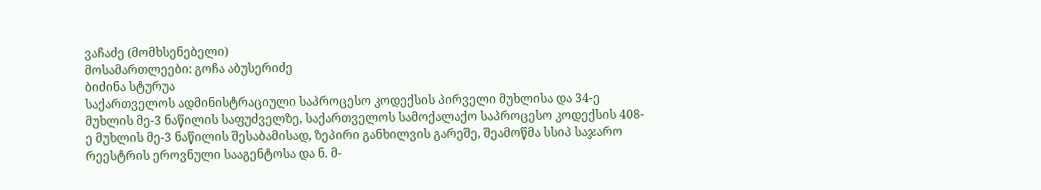ვაჩაძე (მომხსენებელი)
მოსამართლეები: გოჩა აბუსერიძე
ბიძინა სტურუა
საქართველოს ადმინისტრაციული საპროცესო კოდექსის პირველი მუხლისა და 34-ე მუხლის მე-3 ნაწილის საფუძველზე, საქართველოს სამოქალაქო საპროცესო კოდექსის 408-ე მუხლის მე-3 ნაწილის შესაბამისად, ზეპირი განხილვის გარეშე, შეამოწმა სსიპ საჯარო რეესტრის ეროვნული სააგენტოსა და ნ. მ-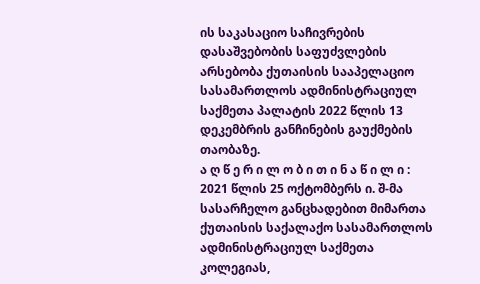ის საკასაციო საჩივრების დასაშვებობის საფუძვლების არსებობა ქუთაისის სააპელაციო სასამართლოს ადმინისტრაციულ საქმეთა პალატის 2022 წლის 13 დეკემბრის განჩინების გაუქმების თაობაზე.
ა ღ წ ე რ ი ლ ო ბ ი თ ი ნ ა წ ი ლ ი :
2021 წლის 25 ოქტომბერს ი. შ-მა სასარჩელო განცხადებით მიმართა ქუთაისის საქალაქო სასამართლოს ადმინისტრაციულ საქმეთა კოლეგიას,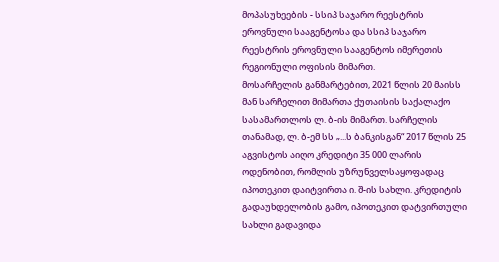მოპასუხეების - სსიპ საჯარო რეესტრის ეროვნული სააგენტოსა და სსიპ საჯარო რეესტრის ეროვნული სააგენტოს იმერეთის რეგიონული ოფისის მიმართ.
მოსარჩელის განმარტებით, 2021 წლის 20 მაისს მან სარჩელით მიმართა ქუთაისის საქალაქო სასამართლოს ლ. ბ-ის მიმართ. სარჩელის თანამად, ლ. ბ-ემ სს „...ს ბანკისგან“ 2017 წლის 25 აგვისტოს აიღო კრედიტი 35 000 ლარის ოდენობით, რომლის უზრუნველსაყოფადაც იპოთეკით დაიტვირთა ი. შ-ის სახლი. კრედიტის გადაუხდელობის გამო, იპოთეკით დატვირთული სახლი გადავიდა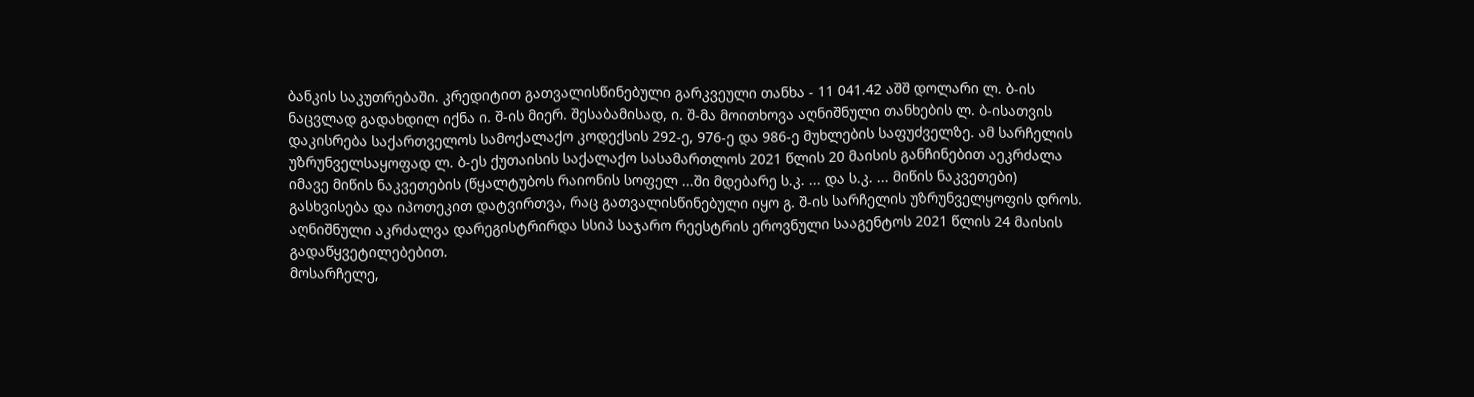ბანკის საკუთრებაში. კრედიტით გათვალისწინებული გარკვეული თანხა - 11 041.42 აშშ დოლარი ლ. ბ-ის ნაცვლად გადახდილ იქნა ი. შ-ის მიერ. შესაბამისად, ი. შ-მა მოითხოვა აღნიშნული თანხების ლ. ბ-ისათვის დაკისრება საქართველოს სამოქალაქო კოდექსის 292-ე, 976-ე და 986-ე მუხლების საფუძველზე. ამ სარჩელის უზრუნველსაყოფად ლ. ბ-ეს ქუთაისის საქალაქო სასამართლოს 2021 წლის 20 მაისის განჩინებით აეკრძალა იმავე მიწის ნაკვეთების (წყალტუბოს რაიონის სოფელ ...ში მდებარე ს.კ. ... და ს.კ. ... მიწის ნაკვეთები) გასხვისება და იპოთეკით დატვირთვა, რაც გათვალისწინებული იყო გ. შ-ის სარჩელის უზრუნველყოფის დროს. აღნიშნული აკრძალვა დარეგისტრირდა სსიპ საჯარო რეესტრის ეროვნული სააგენტოს 2021 წლის 24 მაისის გადაწყვეტილებებით.
მოსარჩელე,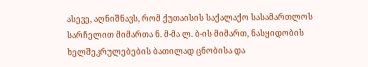ასევე, აღნიშნავს, რომ ქუთაისის საქალაქო სასამართლოს სარჩელით მიმართა ნ. მ-მა ლ. ბ-ის მიმართ, ნასყიდობის ხელშეკრულებების ბათილად ცნობისა და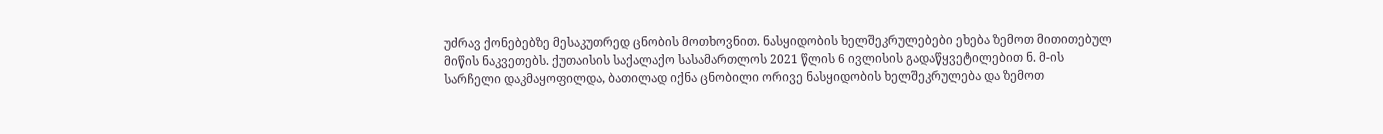უძრავ ქონებებზე მესაკუთრედ ცნობის მოთხოვნით. ნასყიდობის ხელშეკრულებები ეხება ზემოთ მითითებულ მიწის ნაკვეთებს. ქუთაისის საქალაქო სასამართლოს 2021 წლის 6 ივლისის გადაწყვეტილებით ნ. მ-ის სარჩელი დაკმაყოფილდა, ბათილად იქნა ცნობილი ორივე ნასყიდობის ხელშეკრულება და ზემოთ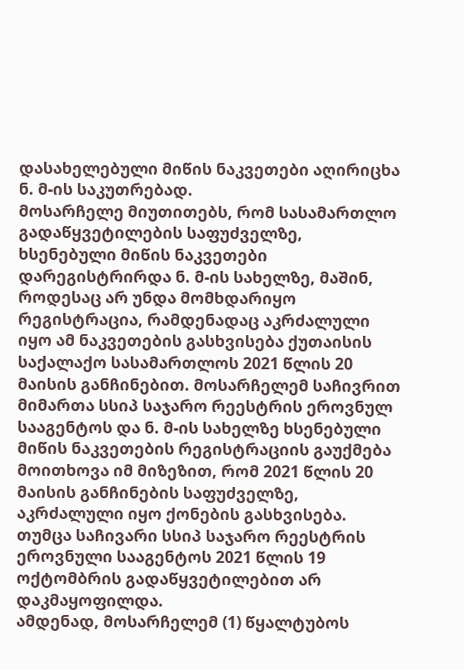დასახელებული მიწის ნაკვეთები აღირიცხა ნ. მ-ის საკუთრებად.
მოსარჩელე მიუთითებს, რომ სასამართლო გადაწყვეტილების საფუძველზე, ხსენებული მიწის ნაკვეთები დარეგისტრირდა ნ. მ-ის სახელზე, მაშინ, როდესაც არ უნდა მომხდარიყო რეგისტრაცია, რამდენადაც აკრძალული იყო ამ ნაკვეთების გასხვისება ქუთაისის საქალაქო სასამართლოს 2021 წლის 20 მაისის განჩინებით. მოსარჩელემ საჩივრით მიმართა სსიპ საჯარო რეესტრის ეროვნულ სააგენტოს და ნ. მ-ის სახელზე ხსენებული მიწის ნაკვეთების რეგისტრაციის გაუქმება მოითხოვა იმ მიზეზით, რომ 2021 წლის 20 მაისის განჩინების საფუძველზე, აკრძალული იყო ქონების გასხვისება. თუმცა საჩივარი სსიპ საჯარო რეესტრის ეროვნული სააგენტოს 2021 წლის 19 ოქტომბრის გადაწყვეტილებით არ დაკმაყოფილდა.
ამდენად, მოსარჩელემ (1) წყალტუბოს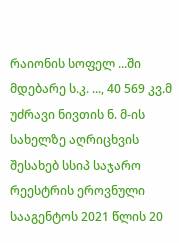რაიონის სოფელ ...ში მდებარე ს.კ. ..., 40 569 კვ.მ უძრავი ნივთის ნ. მ-ის სახელზე აღრიცხვის შესახებ სსიპ საჯარო რეესტრის ეროვნული სააგენტოს 2021 წლის 20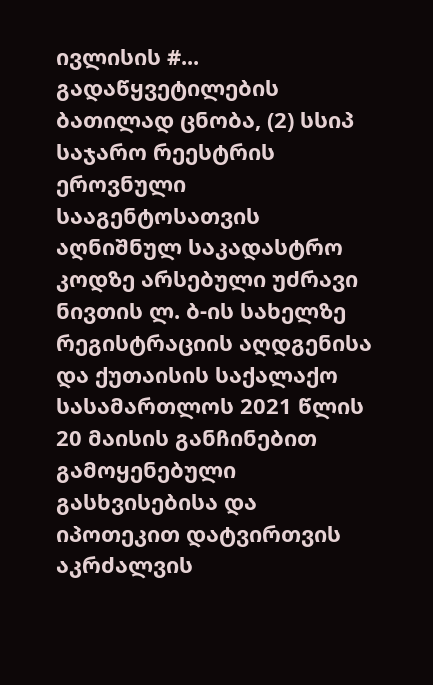ივლისის #... გადაწყვეტილების ბათილად ცნობა, (2) სსიპ საჯარო რეესტრის ეროვნული სააგენტოსათვის აღნიშნულ საკადასტრო კოდზე არსებული უძრავი ნივთის ლ. ბ-ის სახელზე რეგისტრაციის აღდგენისა და ქუთაისის საქალაქო სასამართლოს 2021 წლის 20 მაისის განჩინებით გამოყენებული გასხვისებისა და იპოთეკით დატვირთვის აკრძალვის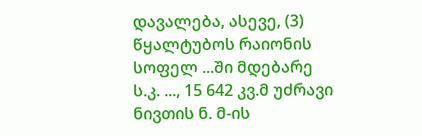დავალება, ასევე, (3) წყალტუბოს რაიონის სოფელ ...ში მდებარე ს.კ. ..., 15 642 კვ.მ უძრავი ნივთის ნ. მ-ის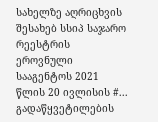სახელზე აღრიცხვის შესახებ სსიპ საჯარო რეესტრის ეროვნული სააგენტოს 2021 წლის 20 ივლისის #... გადაწყვეტილების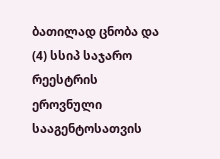ბათილად ცნობა და (4) სსიპ საჯარო რეესტრის ეროვნული სააგენტოსათვის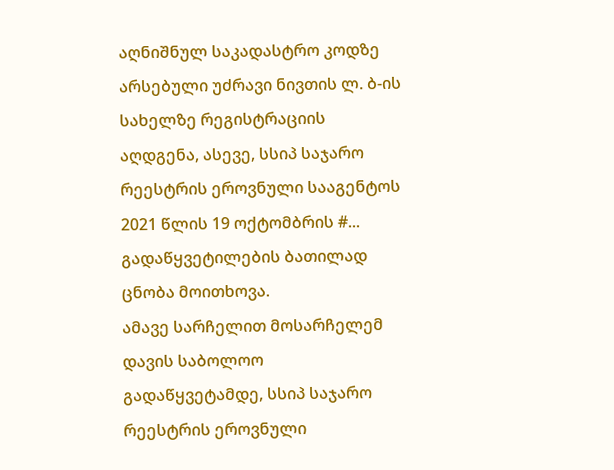აღნიშნულ საკადასტრო კოდზე არსებული უძრავი ნივთის ლ. ბ-ის სახელზე რეგისტრაციის აღდგენა, ასევე, სსიპ საჯარო რეესტრის ეროვნული სააგენტოს 2021 წლის 19 ოქტომბრის #... გადაწყვეტილების ბათილად ცნობა მოითხოვა.
ამავე სარჩელით მოსარჩელემ დავის საბოლოო გადაწყვეტამდე, სსიპ საჯარო რეესტრის ეროვნული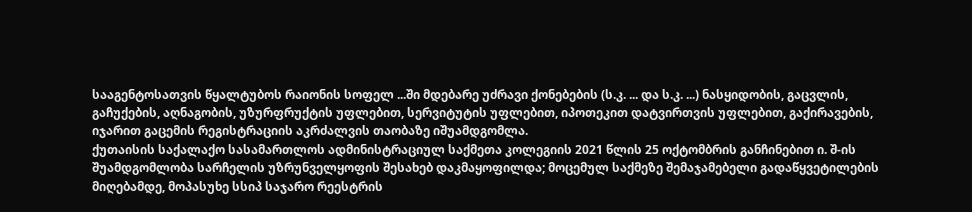სააგენტოსათვის წყალტუბოს რაიონის სოფელ ...ში მდებარე უძრავი ქონებების (ს.კ. ... და ს.კ. ...) ნასყიდობის, გაცვლის, გაჩუქების, აღნაგობის, უზურფრუქტის უფლებით, სერვიტუტის უფლებით, იპოთეკით დატვირთვის უფლებით, გაქირავების, იჯარით გაცემის რეგისტრაციის აკრძალვის თაობაზე იშუამდგომლა.
ქუთაისის საქალაქო სასამართლოს ადმინისტრაციულ საქმეთა კოლეგიის 2021 წლის 25 ოქტომბრის განჩინებით ი. შ-ის შუამდგომლობა სარჩელის უზრუნველყოფის შესახებ დაკმაყოფილდა; მოცემულ საქმეზე შემაჯამებელი გადაწყვეტილების მიღებამდე, მოპასუხე სსიპ საჯარო რეესტრის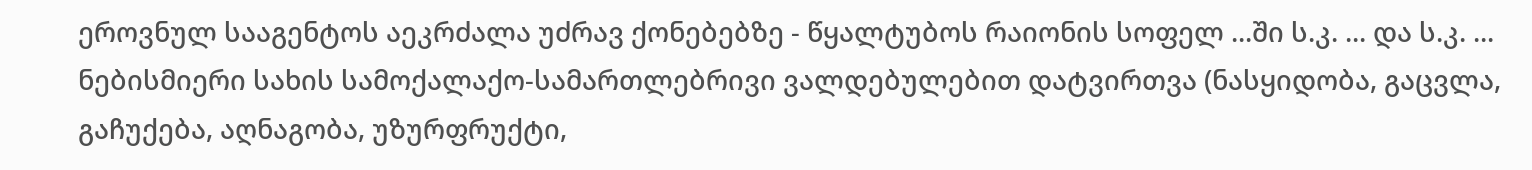ეროვნულ სააგენტოს აეკრძალა უძრავ ქონებებზე - წყალტუბოს რაიონის სოფელ ...ში ს.კ. ... და ს.კ. ... ნებისმიერი სახის სამოქალაქო-სამართლებრივი ვალდებულებით დატვირთვა (ნასყიდობა, გაცვლა, გაჩუქება, აღნაგობა, უზურფრუქტი,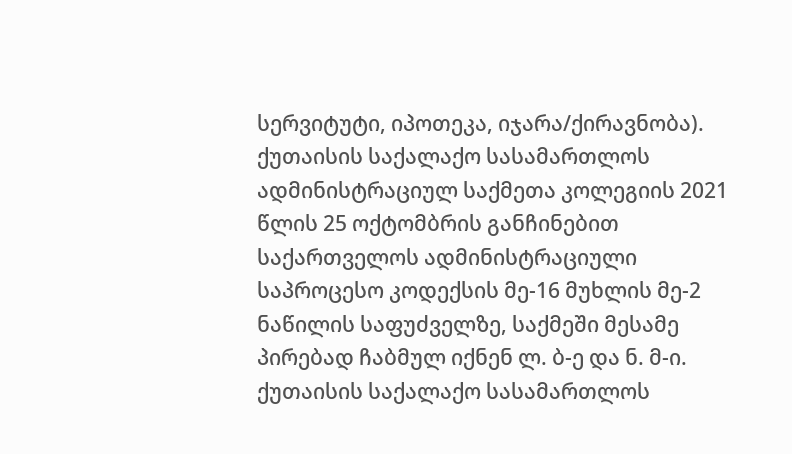სერვიტუტი, იპოთეკა, იჯარა/ქირავნობა).
ქუთაისის საქალაქო სასამართლოს ადმინისტრაციულ საქმეთა კოლეგიის 2021 წლის 25 ოქტომბრის განჩინებით საქართველოს ადმინისტრაციული საპროცესო კოდექსის მე-16 მუხლის მე-2 ნაწილის საფუძველზე, საქმეში მესამე პირებად ჩაბმულ იქნენ ლ. ბ-ე და ნ. მ-ი.
ქუთაისის საქალაქო სასამართლოს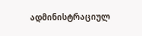ადმინისტრაციულ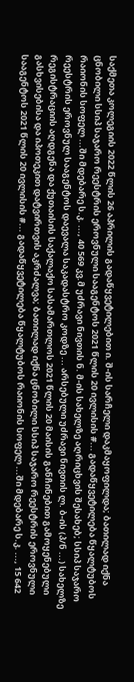საქმეთა კოლეგიის 2022 წლის 26 აპრილის გადაწყვეტილებით ი. შ-ის სარჩელი დაკმაყოფილდა; ბათილად იქნა ცნობილი სსიპ საჯარო რეესტრის ეროვნული სააგენტოს 2021 წლის 20 ივლისის #... გადაწყვეტილება წყალტუბოს რაიონის სოფელ ...ში მდებარე ს.კ. ..., 40 569 კვ.მ უძრავი ნივთის ნ. მ-ის სახელზე აღრიცხვის შესახებ; სსიპ საჯარო რეესტრის ეროვნულ სააგენტოს დაევალა საკადასტრო კოდზე ... არსებული უძრავი ნივთის ლ. ბ-ის (პ/ნ ...) სახელზე რეგისტრაციის აღდგენა და ქუთაისის საქალაქო სასამართლოს 2021 წლის 20 მაისის განჩინებით გამოყენებული გასხვისებისა და იპოთეკით დატვირთვის აკრძალვა; ბათილად იქნა ცნობილი სსიპ საჯარო რეესტრის ეროვნული სააგენტოს 2021 წლის 20 ივლისის #... გადაწყვეტილება წყალტუბოს რაიონის სოფელ ...ში მდებარე ს.კ. ..., 15 642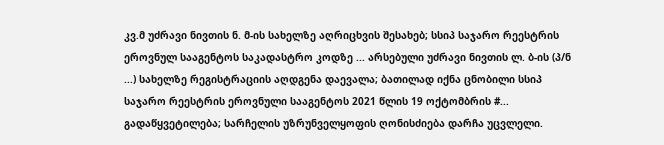კვ.მ უძრავი ნივთის ნ. მ-ის სახელზე აღრიცხვის შესახებ; სსიპ საჯარო რეესტრის ეროვნულ სააგენტოს საკადასტრო კოდზე ... არსებული უძრავი ნივთის ლ. ბ-ის (პ/ნ ...) სახელზე რეგისტრაციის აღდგენა დაევალა; ბათილად იქნა ცნობილი სსიპ საჯარო რეესტრის ეროვნული სააგენტოს 2021 წლის 19 ოქტომბრის #... გადაწყვეტილება; სარჩელის უზრუნველყოფის ღონისძიება დარჩა უცვლელი.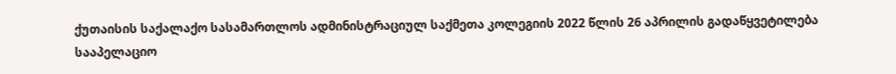ქუთაისის საქალაქო სასამართლოს ადმინისტრაციულ საქმეთა კოლეგიის 2022 წლის 26 აპრილის გადაწყვეტილება სააპელაციო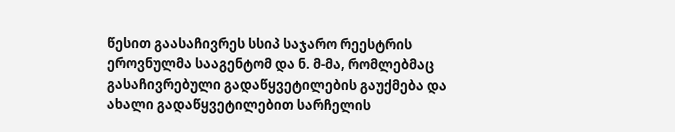წესით გაასაჩივრეს სსიპ საჯარო რეესტრის ეროვნულმა სააგენტომ და ნ. მ-მა, რომლებმაც გასაჩივრებული გადაწყვეტილების გაუქმება და ახალი გადაწყვეტილებით სარჩელის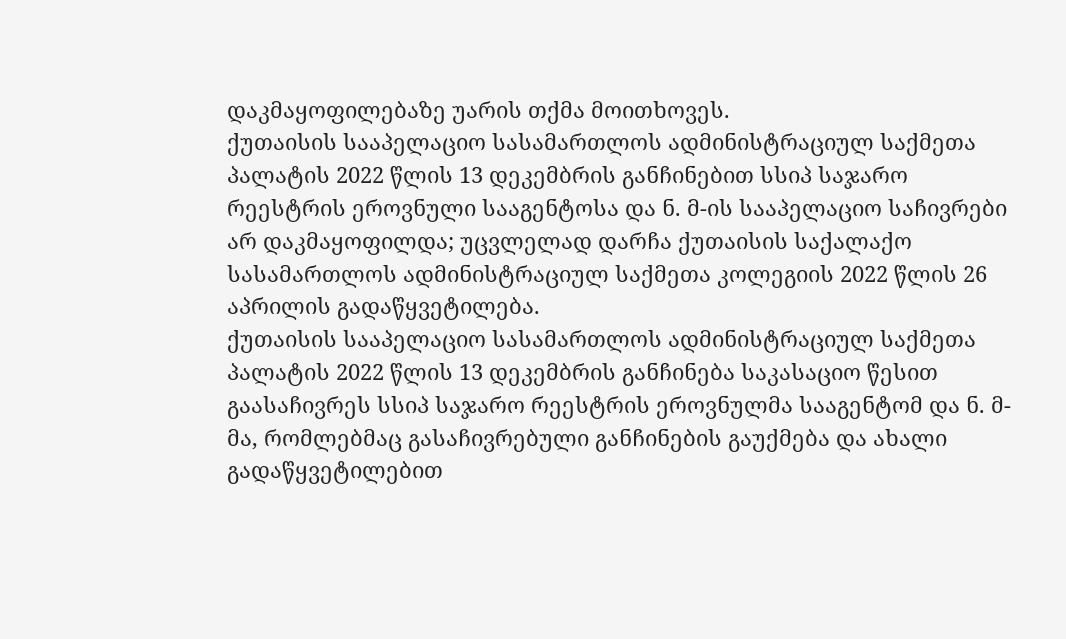დაკმაყოფილებაზე უარის თქმა მოითხოვეს.
ქუთაისის სააპელაციო სასამართლოს ადმინისტრაციულ საქმეთა პალატის 2022 წლის 13 დეკემბრის განჩინებით სსიპ საჯარო რეესტრის ეროვნული სააგენტოსა და ნ. მ-ის სააპელაციო საჩივრები არ დაკმაყოფილდა; უცვლელად დარჩა ქუთაისის საქალაქო სასამართლოს ადმინისტრაციულ საქმეთა კოლეგიის 2022 წლის 26 აპრილის გადაწყვეტილება.
ქუთაისის სააპელაციო სასამართლოს ადმინისტრაციულ საქმეთა პალატის 2022 წლის 13 დეკემბრის განჩინება საკასაციო წესით გაასაჩივრეს სსიპ საჯარო რეესტრის ეროვნულმა სააგენტომ და ნ. მ-მა, რომლებმაც გასაჩივრებული განჩინების გაუქმება და ახალი გადაწყვეტილებით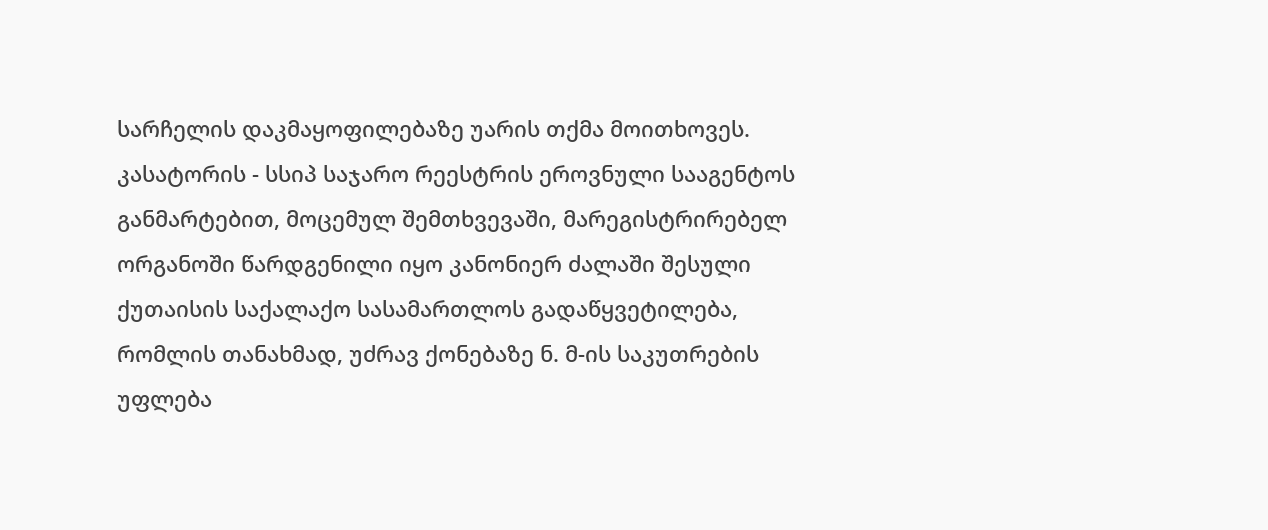სარჩელის დაკმაყოფილებაზე უარის თქმა მოითხოვეს.
კასატორის - სსიპ საჯარო რეესტრის ეროვნული სააგენტოს განმარტებით, მოცემულ შემთხვევაში, მარეგისტრირებელ ორგანოში წარდგენილი იყო კანონიერ ძალაში შესული ქუთაისის საქალაქო სასამართლოს გადაწყვეტილება, რომლის თანახმად, უძრავ ქონებაზე ნ. მ-ის საკუთრების უფლება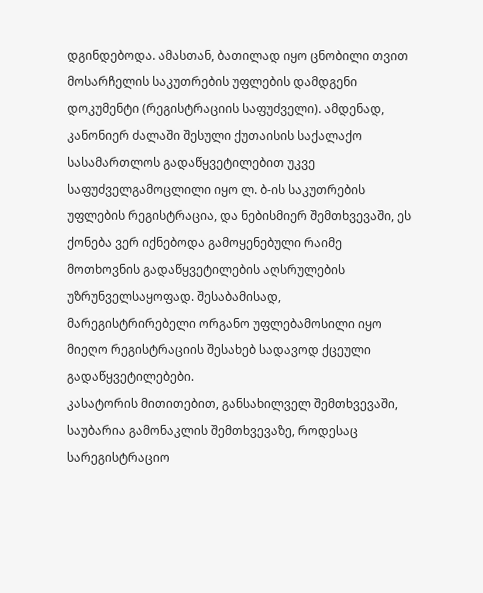დგინდებოდა. ამასთან, ბათილად იყო ცნობილი თვით მოსარჩელის საკუთრების უფლების დამდგენი დოკუმენტი (რეგისტრაციის საფუძველი). ამდენად, კანონიერ ძალაში შესული ქუთაისის საქალაქო სასამართლოს გადაწყვეტილებით უკვე საფუძველგამოცლილი იყო ლ. ბ-ის საკუთრების უფლების რეგისტრაცია, და ნებისმიერ შემთხვევაში, ეს ქონება ვერ იქნებოდა გამოყენებული რაიმე მოთხოვნის გადაწყვეტილების აღსრულების უზრუნველსაყოფად. შესაბამისად, მარეგისტრირებელი ორგანო უფლებამოსილი იყო მიეღო რეგისტრაციის შესახებ სადავოდ ქცეული გადაწყვეტილებები.
კასატორის მითითებით, განსახილველ შემთხვევაში, საუბარია გამონაკლის შემთხვევაზე, როდესაც სარეგისტრაციო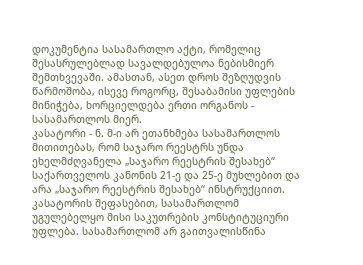დოკუმენტია სასამართლო აქტი, რომელიც შესასრულებლად სავალდებულოა ნებისმიერ შემთხვევაში. ამასთან, ასეთ დროს შეზღუდვის წარმოშობა, ისევე როგორც, შესაბამისი უფლების მინიჭება, ხორციელდება ერთი ორგანოს - სასამართლოს მიერ.
კასატორი - ნ. მ-ი არ ეთანხმება სასამართლოს მითითებას, რომ საჯარო რეესტრს უნდა ეხელმძღვანელა „საჯარო რეესტრის შესახებ“ საქართველოს კანონის 21-ე და 25-ე მუხლებით და არა „საჯარო რეესტრის შესახებ“ ინსტრუქციით. კასატორის შეფასებით, სასამართლომ უგულებელყო მისი საკუთრების კონსტიტუციური უფლება. სასამართლომ არ გაითვალისწინა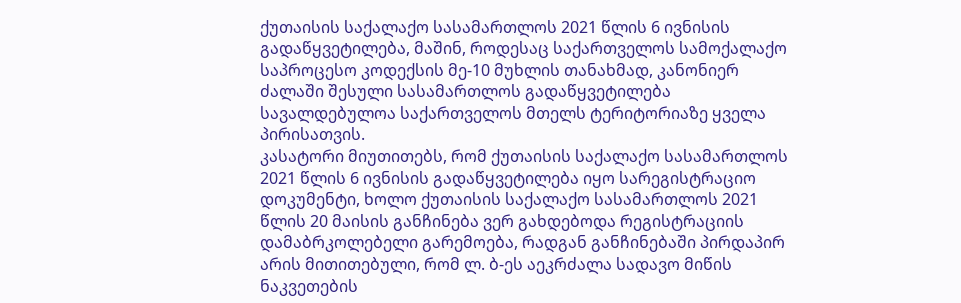ქუთაისის საქალაქო სასამართლოს 2021 წლის 6 ივნისის გადაწყვეტილება, მაშინ, როდესაც საქართველოს სამოქალაქო საპროცესო კოდექსის მე-10 მუხლის თანახმად, კანონიერ ძალაში შესული სასამართლოს გადაწყვეტილება სავალდებულოა საქართველოს მთელს ტერიტორიაზე ყველა პირისათვის.
კასატორი მიუთითებს, რომ ქუთაისის საქალაქო სასამართლოს 2021 წლის 6 ივნისის გადაწყვეტილება იყო სარეგისტრაციო დოკუმენტი, ხოლო ქუთაისის საქალაქო სასამართლოს 2021 წლის 20 მაისის განჩინება ვერ გახდებოდა რეგისტრაციის დამაბრკოლებელი გარემოება, რადგან განჩინებაში პირდაპირ არის მითითებული, რომ ლ. ბ-ეს აეკრძალა სადავო მიწის ნაკვეთების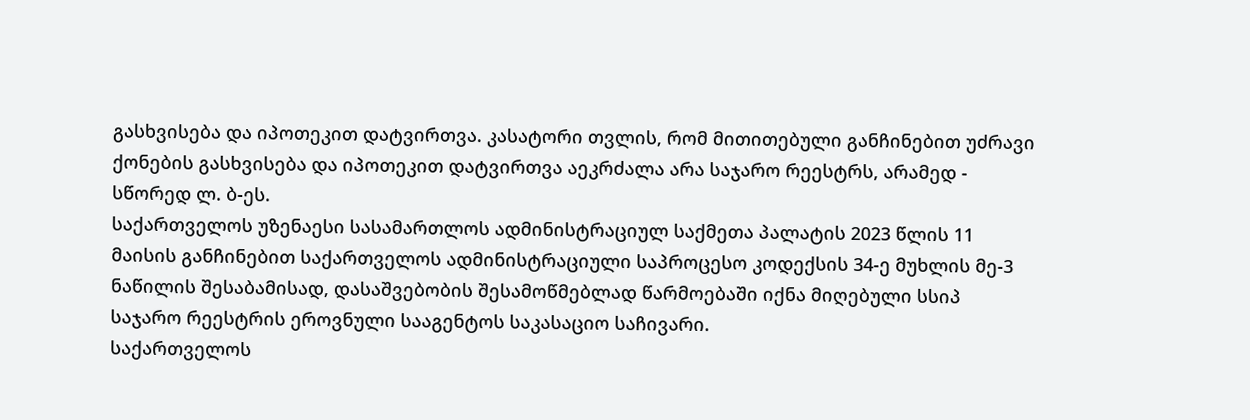გასხვისება და იპოთეკით დატვირთვა. კასატორი თვლის, რომ მითითებული განჩინებით უძრავი ქონების გასხვისება და იპოთეკით დატვირთვა აეკრძალა არა საჯარო რეესტრს, არამედ - სწორედ ლ. ბ-ეს.
საქართველოს უზენაესი სასამართლოს ადმინისტრაციულ საქმეთა პალატის 2023 წლის 11 მაისის განჩინებით საქართველოს ადმინისტრაციული საპროცესო კოდექსის 34-ე მუხლის მე-3 ნაწილის შესაბამისად, დასაშვებობის შესამოწმებლად წარმოებაში იქნა მიღებული სსიპ საჯარო რეესტრის ეროვნული სააგენტოს საკასაციო საჩივარი.
საქართველოს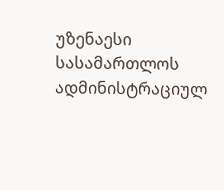უზენაესი სასამართლოს ადმინისტრაციულ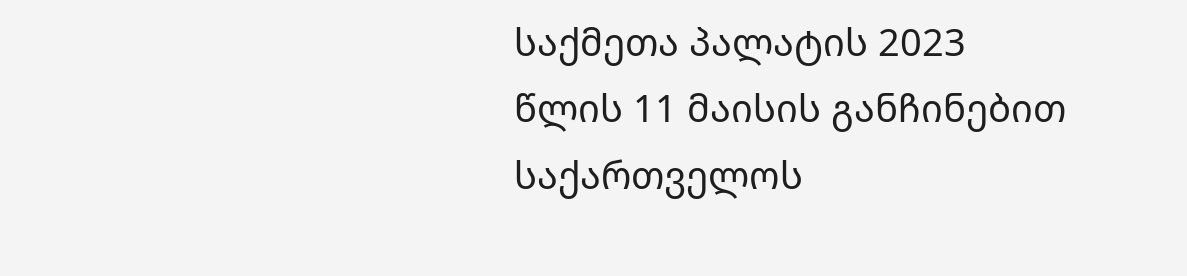საქმეთა პალატის 2023 წლის 11 მაისის განჩინებით საქართველოს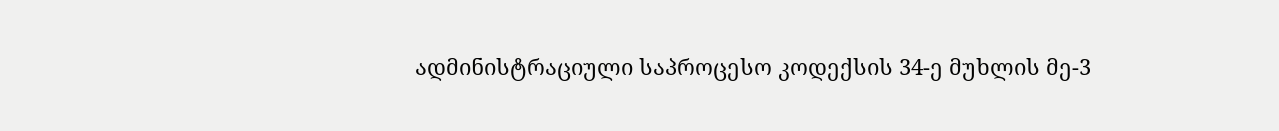ადმინისტრაციული საპროცესო კოდექსის 34-ე მუხლის მე-3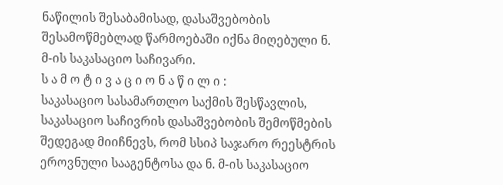ნაწილის შესაბამისად, დასაშვებობის შესამოწმებლად წარმოებაში იქნა მიღებული ნ. მ-ის საკასაციო საჩივარი.
ს ა მ ო ტ ი ვ ა ც ი ო ნ ა წ ი ლ ი :
საკასაციო სასამართლო საქმის შესწავლის, საკასაციო საჩივრის დასაშვებობის შემოწმების შედეგად მიიჩნევს, რომ სსიპ საჯარო რეესტრის ეროვნული სააგენტოსა და ნ. მ-ის საკასაციო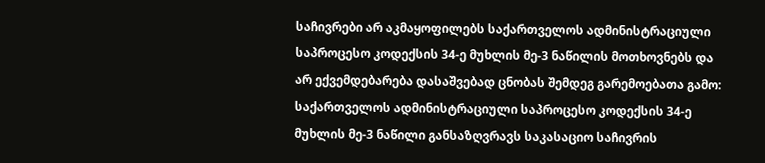საჩივრები არ აკმაყოფილებს საქართველოს ადმინისტრაციული საპროცესო კოდექსის 34-ე მუხლის მე-3 ნაწილის მოთხოვნებს და არ ექვემდებარება დასაშვებად ცნობას შემდეგ გარემოებათა გამო:
საქართველოს ადმინისტრაციული საპროცესო კოდექსის 34-ე მუხლის მე-3 ნაწილი განსაზღვრავს საკასაციო საჩივრის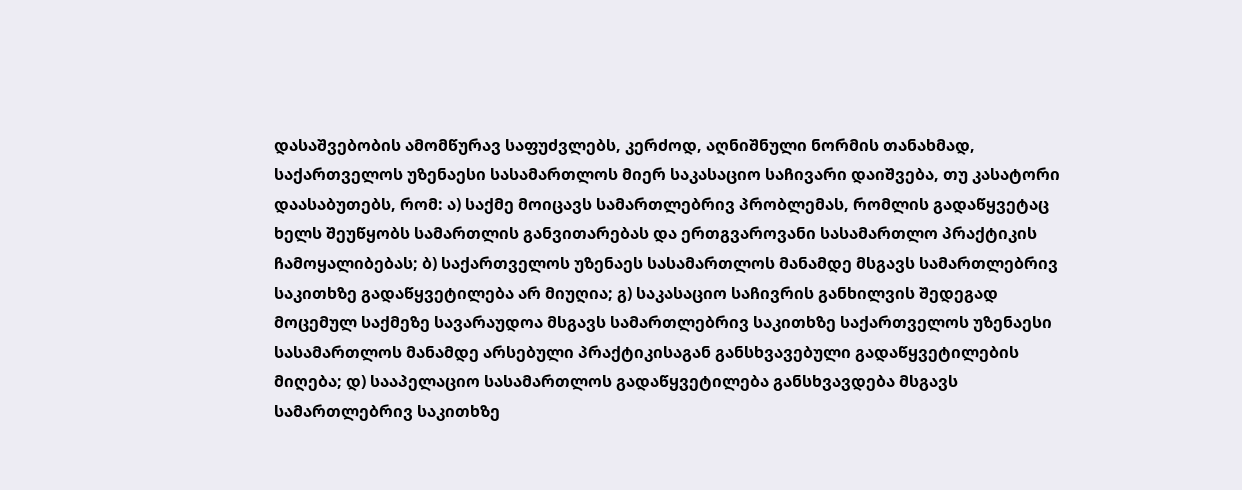დასაშვებობის ამომწურავ საფუძვლებს, კერძოდ, აღნიშნული ნორმის თანახმად, საქართველოს უზენაესი სასამართლოს მიერ საკასაციო საჩივარი დაიშვება, თუ კასატორი დაასაბუთებს, რომ: ა) საქმე მოიცავს სამართლებრივ პრობლემას, რომლის გადაწყვეტაც ხელს შეუწყობს სამართლის განვითარებას და ერთგვაროვანი სასამართლო პრაქტიკის ჩამოყალიბებას; ბ) საქართველოს უზენაეს სასამართლოს მანამდე მსგავს სამართლებრივ საკითხზე გადაწყვეტილება არ მიუღია; გ) საკასაციო საჩივრის განხილვის შედეგად მოცემულ საქმეზე სავარაუდოა მსგავს სამართლებრივ საკითხზე საქართველოს უზენაესი სასამართლოს მანამდე არსებული პრაქტიკისაგან განსხვავებული გადაწყვეტილების მიღება; დ) სააპელაციო სასამართლოს გადაწყვეტილება განსხვავდება მსგავს სამართლებრივ საკითხზე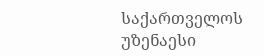საქართველოს უზენაესი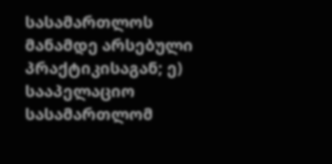სასამართლოს მანამდე არსებული პრაქტიკისაგან; ე) სააპელაციო სასამართლომ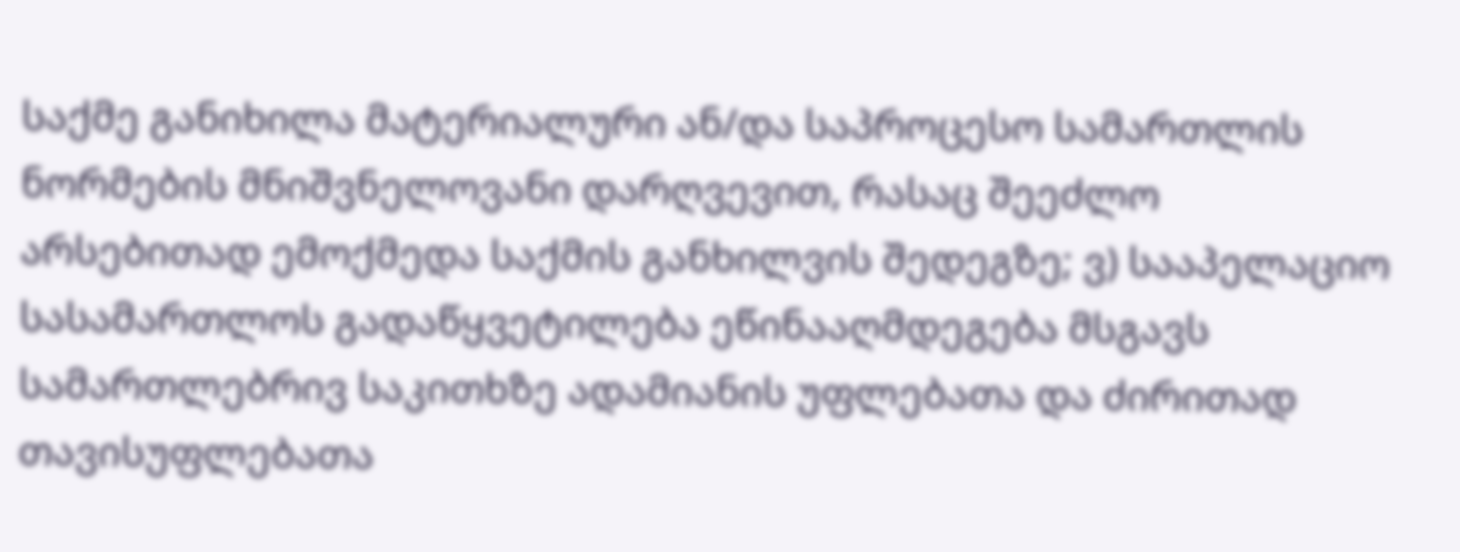საქმე განიხილა მატერიალური ან/და საპროცესო სამართლის ნორმების მნიშვნელოვანი დარღვევით, რასაც შეეძლო არსებითად ემოქმედა საქმის განხილვის შედეგზე; ვ) სააპელაციო სასამართლოს გადაწყვეტილება ეწინააღმდეგება მსგავს სამართლებრივ საკითხზე ადამიანის უფლებათა და ძირითად თავისუფლებათა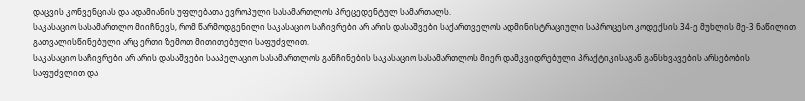დაცვის კონვენციას და ადამიანის უფლებათა ევროპული სასამართლოს პრეცედენტულ სამართალს.
საკასაციო სასამართლო მიიჩნევს, რომ წარმოდგენილი საკასაციო საჩივრები არ არის დასაშვები საქართველოს ადმინისტრაციული საპროცესო კოდექსის 34-ე მუხლის მე-3 ნაწილით გათვალისწინებული არც ერთი ზემოთ მითითებული საფუძვლით.
საკასაციო საჩივრები არ არის დასაშვები სააპელაციო სასამართლოს განჩინების საკასაციო სასამართლოს მიერ დამკვიდრებული პრაქტიკისაგან განსხვავების არსებობის საფუძვლით და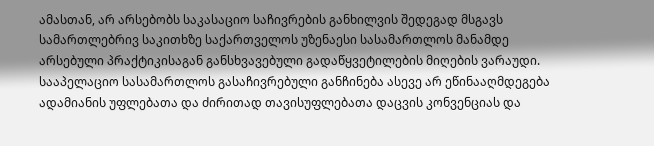ამასთან, არ არსებობს საკასაციო საჩივრების განხილვის შედეგად მსგავს სამართლებრივ საკითხზე საქართველოს უზენაესი სასამართლოს მანამდე არსებული პრაქტიკისაგან განსხვავებული გადაწყვეტილების მიღების ვარაუდი. სააპელაციო სასამართლოს გასაჩივრებული განჩინება ასევე არ ეწინააღმდეგება ადამიანის უფლებათა და ძირითად თავისუფლებათა დაცვის კონვენციას და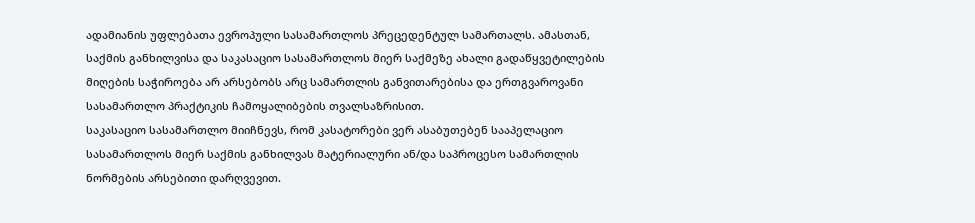ადამიანის უფლებათა ევროპული სასამართლოს პრეცედენტულ სამართალს. ამასთან, საქმის განხილვისა და საკასაციო სასამართლოს მიერ საქმეზე ახალი გადაწყვეტილების მიღების საჭიროება არ არსებობს არც სამართლის განვითარებისა და ერთგვაროვანი სასამართლო პრაქტიკის ჩამოყალიბების თვალსაზრისით.
საკასაციო სასამართლო მიიჩნევს, რომ კასატორები ვერ ასაბუთებენ სააპელაციო სასამართლოს მიერ საქმის განხილვას მატერიალური ან/და საპროცესო სამართლის ნორმების არსებითი დარღვევით.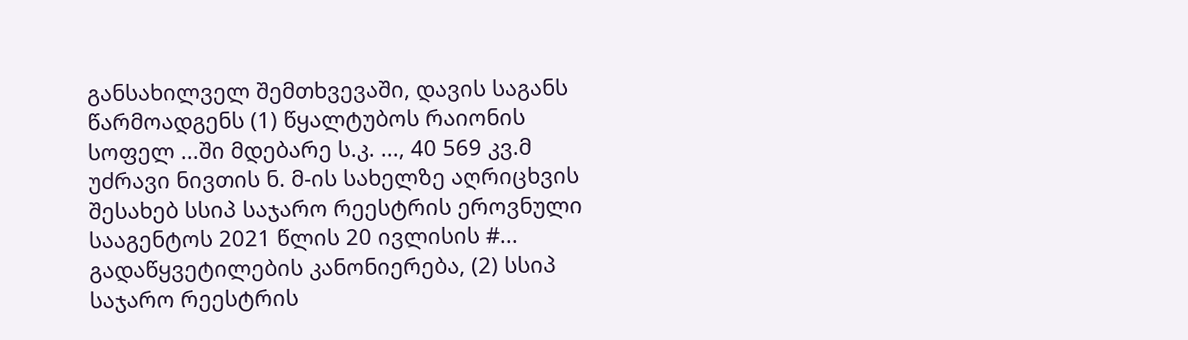განსახილველ შემთხვევაში, დავის საგანს წარმოადგენს (1) წყალტუბოს რაიონის სოფელ ...ში მდებარე ს.კ. ..., 40 569 კვ.მ უძრავი ნივთის ნ. მ-ის სახელზე აღრიცხვის შესახებ სსიპ საჯარო რეესტრის ეროვნული სააგენტოს 2021 წლის 20 ივლისის #... გადაწყვეტილების კანონიერება, (2) სსიპ საჯარო რეესტრის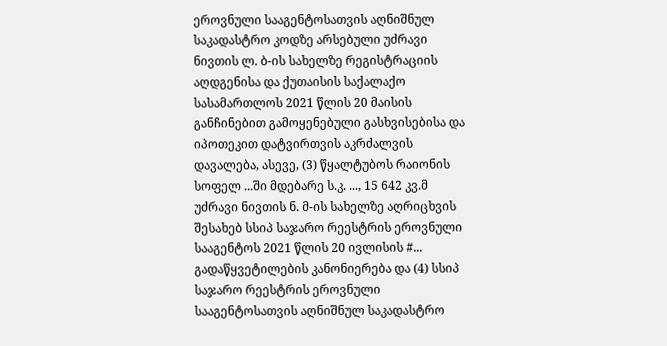ეროვნული სააგენტოსათვის აღნიშნულ საკადასტრო კოდზე არსებული უძრავი ნივთის ლ. ბ-ის სახელზე რეგისტრაციის აღდგენისა და ქუთაისის საქალაქო სასამართლოს 2021 წლის 20 მაისის განჩინებით გამოყენებული გასხვისებისა და იპოთეკით დატვირთვის აკრძალვის დავალება, ასევე, (3) წყალტუბოს რაიონის სოფელ ...ში მდებარე ს.კ. ..., 15 642 კვ.მ უძრავი ნივთის ნ. მ-ის სახელზე აღრიცხვის შესახებ სსიპ საჯარო რეესტრის ეროვნული სააგენტოს 2021 წლის 20 ივლისის #... გადაწყვეტილების კანონიერება და (4) სსიპ საჯარო რეესტრის ეროვნული სააგენტოსათვის აღნიშნულ საკადასტრო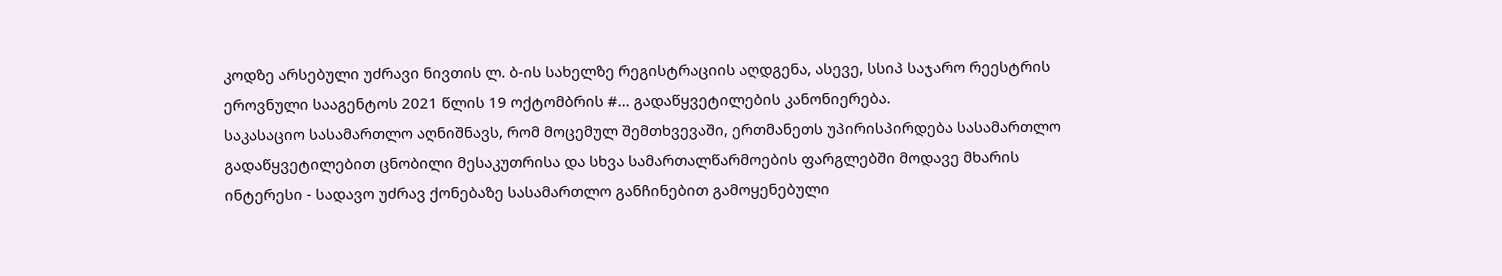კოდზე არსებული უძრავი ნივთის ლ. ბ-ის სახელზე რეგისტრაციის აღდგენა, ასევე, სსიპ საჯარო რეესტრის ეროვნული სააგენტოს 2021 წლის 19 ოქტომბრის #... გადაწყვეტილების კანონიერება.
საკასაციო სასამართლო აღნიშნავს, რომ მოცემულ შემთხვევაში, ერთმანეთს უპირისპირდება სასამართლო გადაწყვეტილებით ცნობილი მესაკუთრისა და სხვა სამართალწარმოების ფარგლებში მოდავე მხარის ინტერესი - სადავო უძრავ ქონებაზე სასამართლო განჩინებით გამოყენებული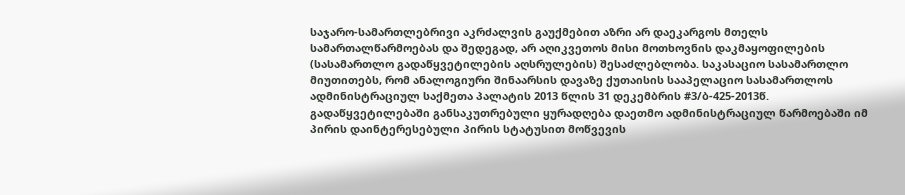საჯარო-სამართლებრივი აკრძალვის გაუქმებით აზრი არ დაეკარგოს მთელს სამართალწარმოებას და შედეგად, არ აღიკვეთოს მისი მოთხოვნის დაკმაყოფილების (სასამართლო გადაწყვეტილების აღსრულების) შესაძლებლობა. საკასაციო სასამართლო მიუთითებს, რომ ანალოგიური შინაარსის დავაზე ქუთაისის სააპელაციო სასამართლოს ადმინისტრაციულ საქმეთა პალატის 2013 წლის 31 დეკემბრის #3/ბ-425-2013წ. გადაწყვეტილებაში განსაკუთრებული ყურადღება დაეთმო ადმინისტრაციულ წარმოებაში იმ პირის დაინტერესებული პირის სტატუსით მოწვევის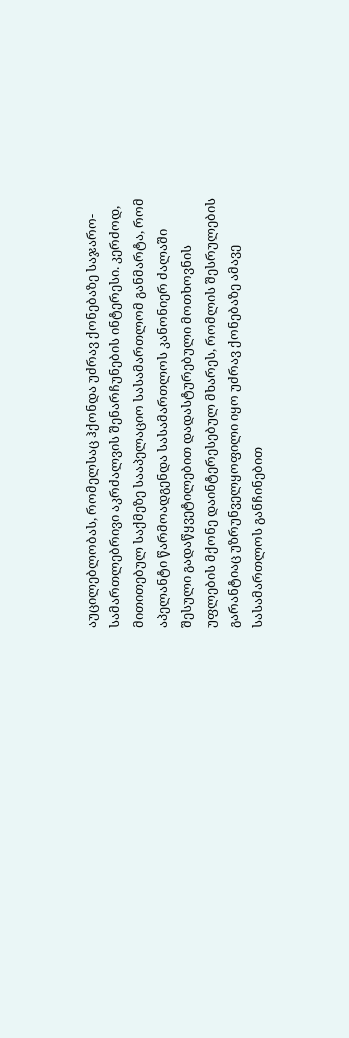აუცილებლობას, რომელსაც ჰქონდა უძრავ ქონებაზე საჯარო-სამართლებრივი აკრძალვის შენარჩუნების ინტერესი. კერძოდ, მითითებულ საქმეზე სააპელაციო სასამართლომ განმარტა, რომ აპელანტი წარმოადგენდა სასამართლოს კანონიერ ძალაში შესული გადაწყვეტილებით დადასტურებული მოთხოვნის უფლების მქონე დაინტერესებულ მხარეს, რომლის შესრულების გარანტიაც უზრუნველყოფილი იყო უძრავ ქონებაზე ამავე სასამართლოს განჩინებით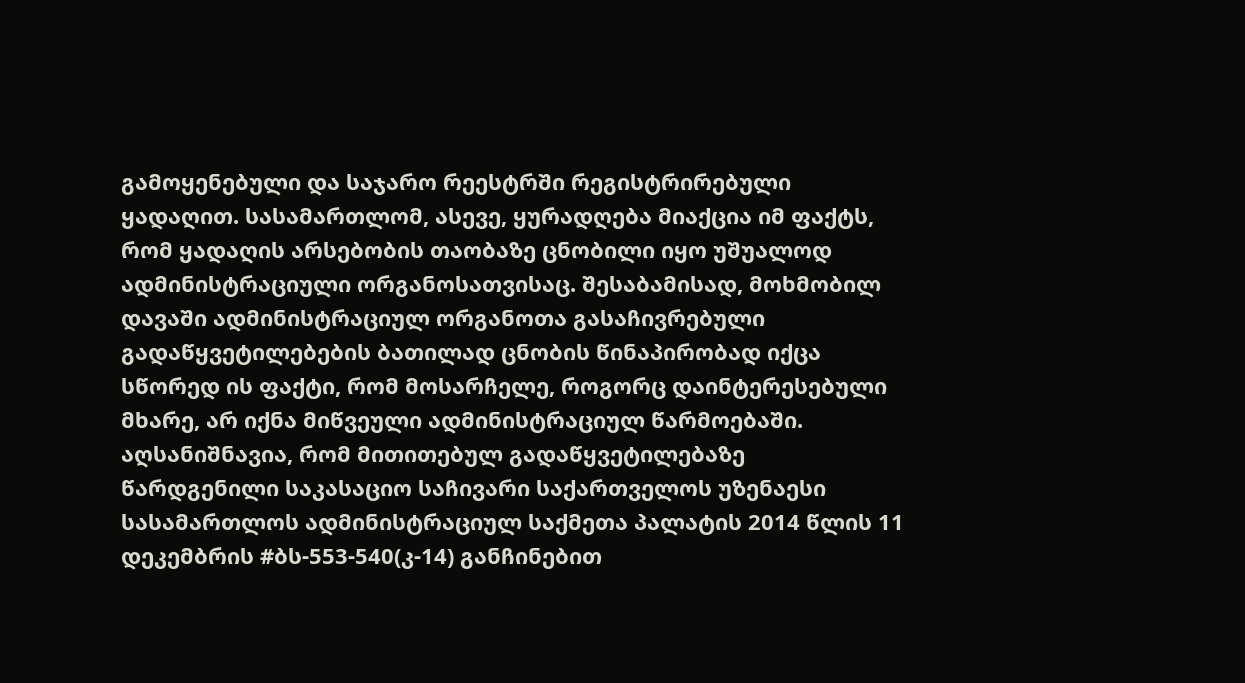გამოყენებული და საჯარო რეესტრში რეგისტრირებული ყადაღით. სასამართლომ, ასევე, ყურადღება მიაქცია იმ ფაქტს, რომ ყადაღის არსებობის თაობაზე ცნობილი იყო უშუალოდ ადმინისტრაციული ორგანოსათვისაც. შესაბამისად, მოხმობილ დავაში ადმინისტრაციულ ორგანოთა გასაჩივრებული გადაწყვეტილებების ბათილად ცნობის წინაპირობად იქცა სწორედ ის ფაქტი, რომ მოსარჩელე, როგორც დაინტერესებული მხარე, არ იქნა მიწვეული ადმინისტრაციულ წარმოებაში. აღსანიშნავია, რომ მითითებულ გადაწყვეტილებაზე წარდგენილი საკასაციო საჩივარი საქართველოს უზენაესი სასამართლოს ადმინისტრაციულ საქმეთა პალატის 2014 წლის 11 დეკემბრის #ბს-553-540(კ-14) განჩინებით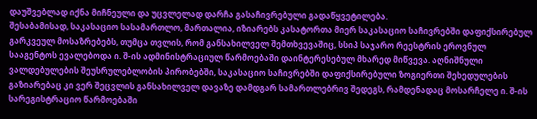დაუშვებლად იქნა მიჩნეული და უცვლელად დარჩა გასაჩივრებული გადაწყვეტილება.
შესაბამისად, საკასაციო სასამართლო, მართალია, იზიარებს კასატორთა მიერ საკასაციო საჩივრებში დაფიქსირებულ გარკვეულ მოსაზრებებს, თუმცა თვლის, რომ განსახილველ შემთხვევაშიც, სსიპ საჯარო რეესტრის ეროვნულ სააგენტოს ევალებოდა ი. შ-ის ადმინისტრაციულ წარმოებაში დაინტერესებულ მხარედ მიწვევა. აღნიშნული ვალდებულების შეუსრულებლობის პირობებში, საკასაციო საჩივრებში დაფიქსირებული ზოგიერთი შეხედულების გაზიარებაც კი ვერ შეცვლის განსახილველ დავაზე დამდგარ სამართლებრივ შედეგს, რამდენადაც მოსარჩელე ი. შ-ის სარეგისტრაციო წარმოებაში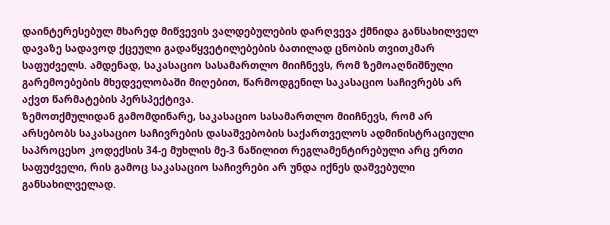დაინტერესებულ მხარედ მიწვევის ვალდებულების დარღვევა ქმნიდა განსახილველ დავაზე სადავოდ ქცეული გადაწყვეტილებების ბათილად ცნობის თვითკმარ საფუძველს. ამდენად, საკასაციო სასამართლო მიიჩნევს, რომ ზემოაღნიშნული გარემოებების მხედველობაში მიღებით, წარმოდგენილ საკასაციო საჩივრებს არ აქვთ წარმატების პერსპექტივა.
ზემოთქმულიდან გამომდინარე, საკასაციო სასამართლო მიიჩნევს, რომ არ არსებობს საკასაციო საჩივრების დასაშვებობის საქართველოს ადმინისტრაციული საპროცესო კოდექსის 34-ე მუხლის მე-3 ნაწილით რეგლამენტირებული არც ერთი საფუძველი, რის გამოც საკასაციო საჩივრები არ უნდა იქნეს დაშვებული განსახილველად.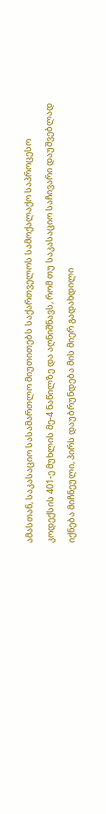ამასთან, საკასაციო სასამართლო მიუთითებს საქართველოს სამოქალაქო საპროცესო კოდექსის 401-ე მუხლის მე-4 ნაწილზე და აღნიშნავს, რომ თუ საკასაციო საჩივარი დაუშვებლად იქნება მიჩნეული, პირს დაუბრუნდება მის მიერ გადახდილი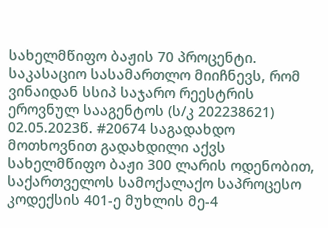სახელმწიფო ბაჟის 70 პროცენტი. საკასაციო სასამართლო მიიჩნევს, რომ ვინაიდან სსიპ საჯარო რეესტრის ეროვნულ სააგენტოს (ს/კ 202238621) 02.05.2023წ. #20674 საგადახდო მოთხოვნით გადახდილი აქვს სახელმწიფო ბაჟი 300 ლარის ოდენობით, საქართველოს სამოქალაქო საპროცესო კოდექსის 401-ე მუხლის მე-4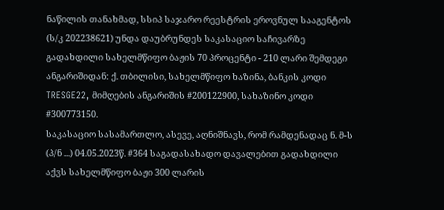ნაწილის თანახმად, სსიპ საჯარო რეესტრის ეროვნულ სააგენტოს (ს/კ 202238621) უნდა დაუბრუნდეს საკასაციო საჩივარზე გადახდილი სახელმწიფო ბაჟის 70 პროცენტი - 210 ლარი შემდეგი ანგარიშიდან: ქ. თბილისი, სახელმწიფო ხაზინა, ბანკის კოდი TRESGE22, მიმღების ანგარიშის #200122900, სახაზინო კოდი #300773150.
საკასაციო სასამართლო, ასევე, აღნიშნავს, რომ რამდენადაც ნ. მ-ს (პ/ნ ...) 04.05.2023წ. #364 საგადასახადო დავალებით გადახდილი აქვს სახელმწიფო ბაჟი 300 ლარის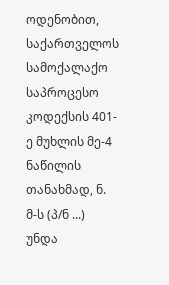ოდენობით, საქართველოს სამოქალაქო საპროცესო კოდექსის 401-ე მუხლის მე-4 ნაწილის თანახმად, ნ. მ-ს (პ/ნ ...) უნდა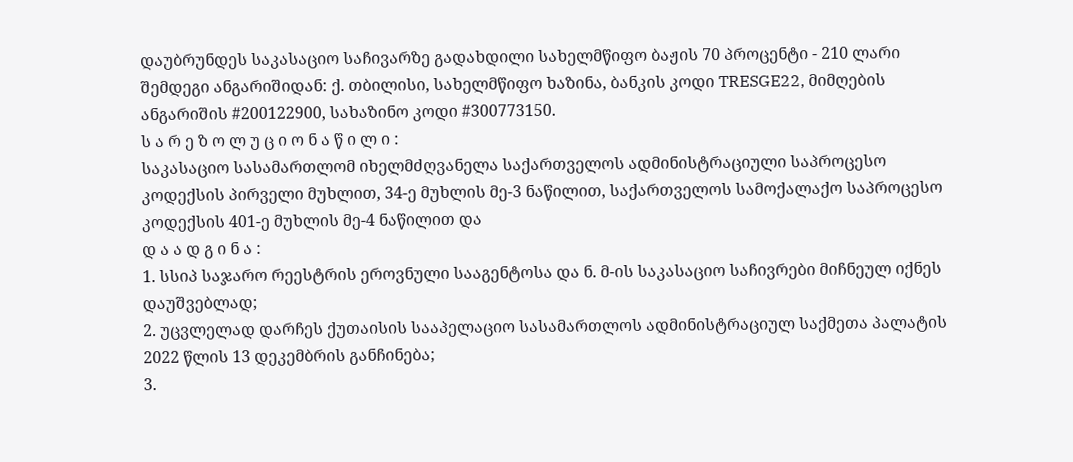დაუბრუნდეს საკასაციო საჩივარზე გადახდილი სახელმწიფო ბაჟის 70 პროცენტი - 210 ლარი შემდეგი ანგარიშიდან: ქ. თბილისი, სახელმწიფო ხაზინა, ბანკის კოდი TRESGE22, მიმღების ანგარიშის #200122900, სახაზინო კოდი #300773150.
ს ა რ ე ზ ო ლ უ ც ი ო ნ ა წ ი ლ ი :
საკასაციო სასამართლომ იხელმძღვანელა საქართველოს ადმინისტრაციული საპროცესო კოდექსის პირველი მუხლით, 34-ე მუხლის მე-3 ნაწილით, საქართველოს სამოქალაქო საპროცესო კოდექსის 401-ე მუხლის მე-4 ნაწილით და
დ ა ა დ გ ი ნ ა :
1. სსიპ საჯარო რეესტრის ეროვნული სააგენტოსა და ნ. მ-ის საკასაციო საჩივრები მიჩნეულ იქნეს დაუშვებლად;
2. უცვლელად დარჩეს ქუთაისის სააპელაციო სასამართლოს ადმინისტრაციულ საქმეთა პალატის 2022 წლის 13 დეკემბრის განჩინება;
3.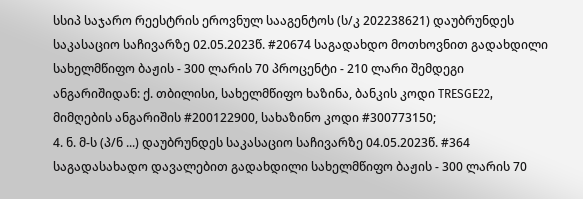სსიპ საჯარო რეესტრის ეროვნულ სააგენტოს (ს/კ 202238621) დაუბრუნდეს საკასაციო საჩივარზე 02.05.2023წ. #20674 საგადახდო მოთხოვნით გადახდილი სახელმწიფო ბაჟის - 300 ლარის 70 პროცენტი - 210 ლარი შემდეგი ანგარიშიდან: ქ. თბილისი, სახელმწიფო ხაზინა, ბანკის კოდი TRESGE22, მიმღების ანგარიშის #200122900, სახაზინო კოდი #300773150;
4. ნ. მ-ს (პ/ნ ...) დაუბრუნდეს საკასაციო საჩივარზე 04.05.2023წ. #364 საგადასახადო დავალებით გადახდილი სახელმწიფო ბაჟის - 300 ლარის 70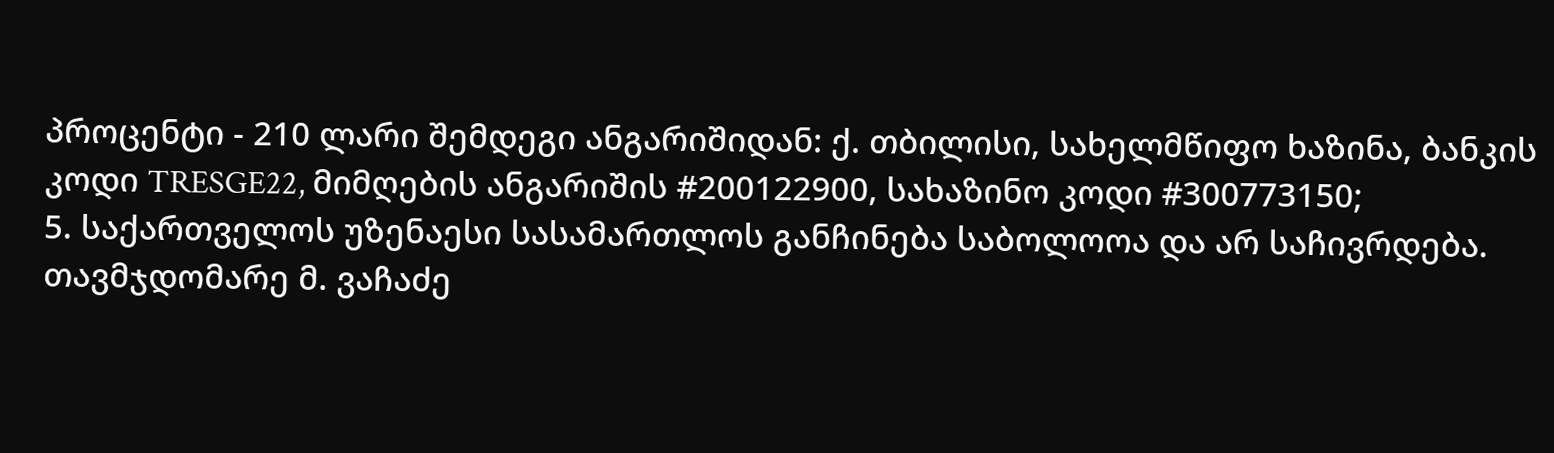პროცენტი - 210 ლარი შემდეგი ანგარიშიდან: ქ. თბილისი, სახელმწიფო ხაზინა, ბანკის კოდი TRESGE22, მიმღების ანგარიშის #200122900, სახაზინო კოდი #300773150;
5. საქართველოს უზენაესი სასამართლოს განჩინება საბოლოოა და არ საჩივრდება.
თავმჯდომარე მ. ვაჩაძე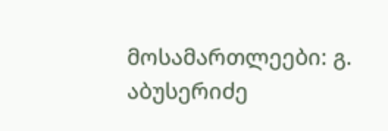მოსამართლეები: გ. აბუსერიძე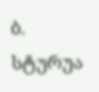ბ. სტურუა